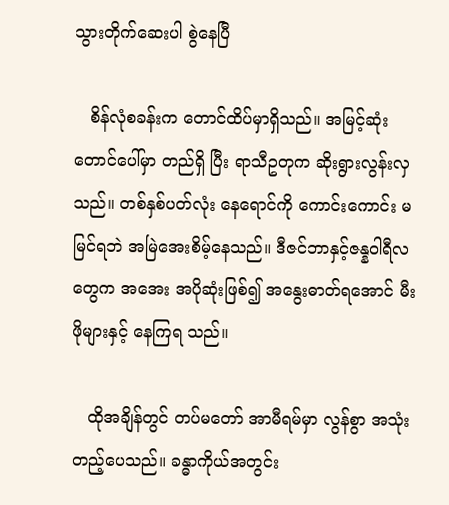သွားတိုက်ဆေးပါ စွဲနေပြီ

   စိန်လုံစခန်းက တောင်ထိပ်မှာရှိသည်။ အမြင့်ဆုံး တောင်ပေါ်မှာ တည်ရှိ ပြီး ရာသီဥတုက ဆိုးရွားလွန်းလှသည်။ တစ်နှစ်ပတ်လုံး နေရောင်ကို ကောင်းကောင်း မမြင်ရဘဲ အမြဲအေးစိမ့်နေသည်။ ဒီဇင်ဘာနှင့်ဇန္နဝါရီလ တွေက အအေး အပိုဆုံးဖြစ်၍ အနွေးဓာတ်ရအောင် မီးဖိုများနှင့် နေကြရ သည်။

   ထိုအချိန်တွင် တပ်မတော် အာမီရမ်မှာ လွန်စွာ အသုံးတည့်ပေသည်။ ခန္ဓာကိုယ်အတွင်း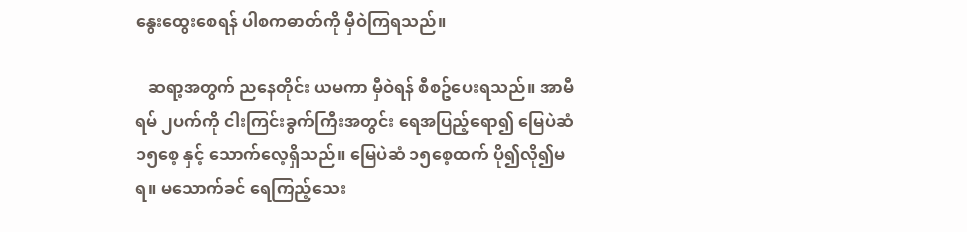နွေးထွေးစေရန် ပါစကဓာတ်ကို မှီဝဲကြရသည်။

   ဆရာ့အတွက် ညနေတိုင်း ယမကာ မှီဝဲရန် စီစဥ်ပေးရသည်။ အာမီရမ် ၂ပက်ကို ငါးကြင်းခွက်ကြီးအတွင်း ရေအပြည့်ရော၍ မြေပဲဆံ ၁၅စေ့ နှင့် သောက်လေ့ရှိသည်။ မြေပဲဆံ ၁၅စေ့ထက် ပို၍လို၍မရ။ မသောက်ခင် ရေကြည့်သေး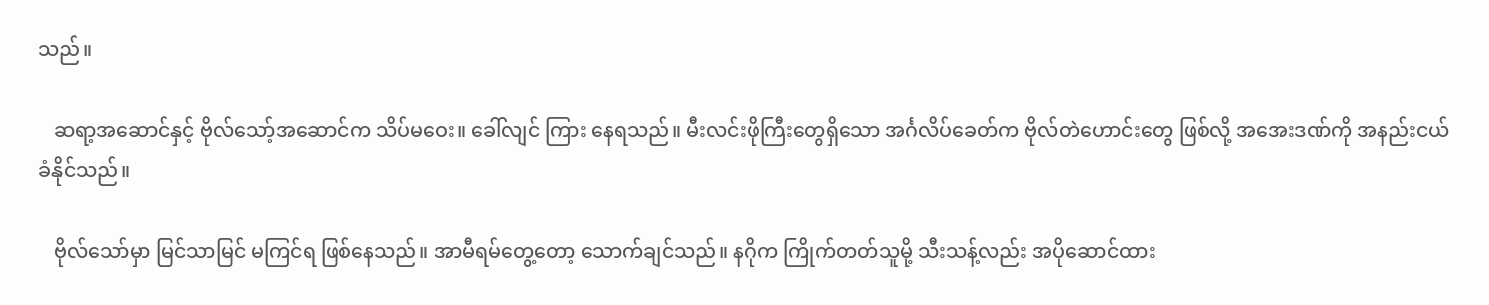သည်။

   ဆရာ့အဆောင်နှင့် ဗိုလ်သော့်အဆောင်က သိပ်မဝေး။ ခေါ်လျင် ကြား နေရသည်။ မီးလင်းဖိုကြီးတွေရှိသော အင်္ဂလိပ်ခေတ်က ဗိုလ်တဲဟောင်းတွေ ဖြစ်လို့ အအေးဒဏ်ကို အနည်းငယ် ခံနိုင်သည်။

   ဗိုလ်သော်မှာ မြင်သာမြင် မကြင်ရ ဖြစ်နေသည်။ အာမီရမ်တွေ့တော့ သောက်ချင်သည်။ နဂိုက ကြိုက်တတ်သူမို့ သီးသန့်လည်း အပိုဆောင်ထား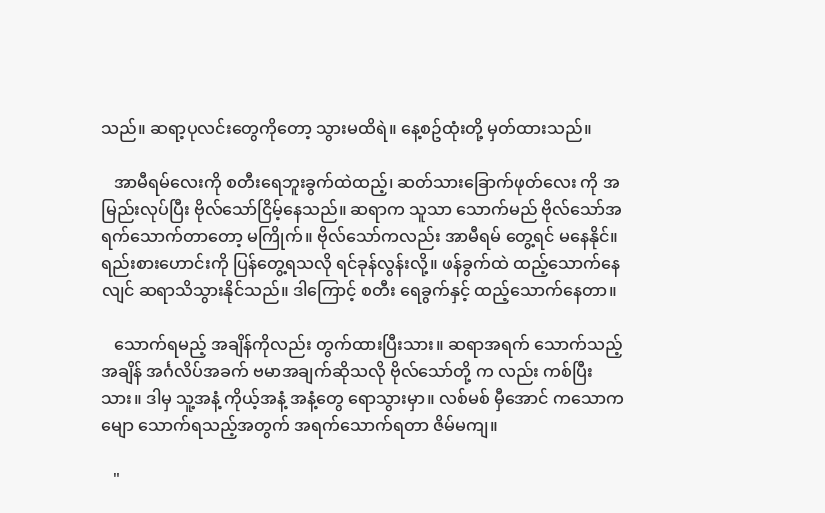သည်။ ဆရာ့ပုလင်းတွေကိုတော့ သွားမထိရဲ။ နေ့စဥ်ထုံးတို့ မှတ်ထားသည်။

   အာမီရမ်လေးကို စတီးရေဘူးခွက်ထဲထည့်၊ ဆတ်သားခြောက်ဖုတ်လေး ကို အမြည်းလုပ်ပြီး ဗိုလ်သော်ငြိမ့်နေသည်။ ဆရာက သူသာ သောက်မည် ဗိုလ်သော်အရက်သောက်တာတော့ မကြိုက်။ ဗိုလ်သော်ကလည်း အာမီရမ် တွေ့ရင် မနေနိုင်။ ရည်းစားဟောင်းကို ပြန်တွေ့ရသလို ရင်ခုန်လွန်းလို့။ ဖန်ခွက်ထဲ ထည့်သောက်နေလျင် ဆရာသိသွားနိုင်သည်။ ဒါကြောင့် စတီး ရေခွက်နှင့် ထည့်သောက်နေတာ။

   သောက်ရမည့် အချိန်ကိုလည်း တွက်ထားပြီးသား။ ဆရာအရက် သောက်သည့်အချိန် အင်္ဂလိပ်အခက် ဗမာအချက်ဆိုသလို ဗိုလ်သော်တို့ က လည်း ကစ်ပြီးသား။ ဒါမှ သူ့အနံ့ ကိုယ့်အနံ့ အနံ့တွေ ရောသွားမှာ။ လစ်မစ် မှီအောင် ကသောကမျော သောက်ရသည့်အတွက် အရက်သောက်ရတာ ဇိမ်မကျ။

   "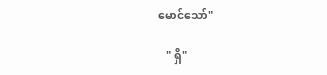မောင်သော်"

   " ရှိ"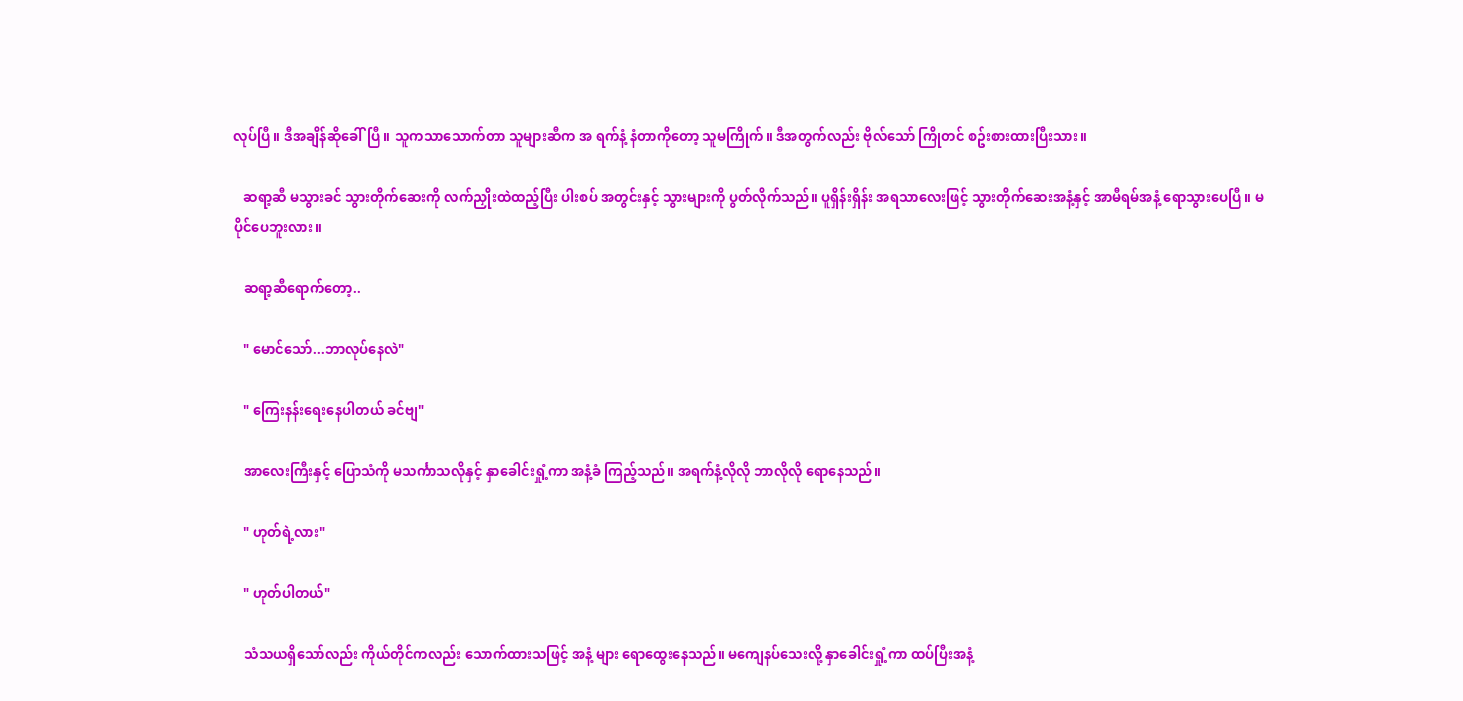လုပ်ပြီ။ ဒီအချိန်ဆိုခေါ်ပြီ။ သူကသာသောက်တာ သူများဆီက အ ရက်နံ့ နံတာကိုတော့ သူမကြိုက်။ ဒီအတွက်လည်း ဗိုလ်သော် ကြိုတင် စဥ်းစားထားပြီးသား။

   ဆရာ့ဆီ မသွားခင် သွားတိုက်ဆေးကို လက်ညှိုးထဲထည့်ပြီး ပါးစပ် အတွင်းနှင့် သွားများကို ပွတ်လိုက်သည်။ ပူရှိန်းရှိန်း အရသာလေးဖြင့် သွားတိုက်ဆေးအနံ့နှင့် အာမီရမ်အနံ့ ရောသွားပေပြီ။ မပိုင်ပေဘူးလား။

   ဆရာ့ဆီရောက်တော့..

   " မောင်သော်...ဘာလုပ်နေလဲ"

   " ကြေးနန်းရေးနေပါတယ် ခင်ဗျ"

   အာလေးကြီးနှင့် ပြောသံကို မသင်္ကာသလိုနှင့် နှာခေါင်းရှုံ့ကာ အနံ့ခံ ကြည့်သည်။ အရက်နံ့လိုလို ဘာလိုလို ရောနေသည်။

   " ဟုတ်ရဲ့လား"

   " ဟုတ်ပါတယ်"

   သံသယရှိသော်လည်း ကိုယ်တိုင်ကလည်း သောက်ထားသဖြင့် အနံ့ များ ရောထွေးနေသည်။ မကျေနပ်သေးလို့ နှာခေါင်းရှုံ့ကာ ထပ်ပြီးအနံ့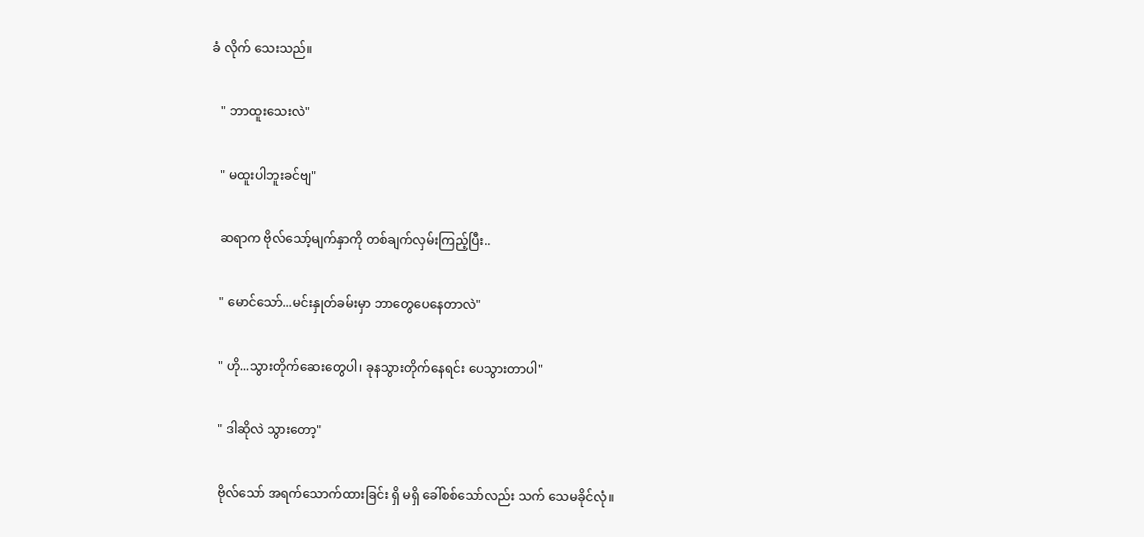ခံ လိုက် သေးသည်။

   " ဘာထူးသေးလဲ"

   " မထူးပါဘူးခင်ဗျ"

   ဆရာက ဗိုလ်သော့်မျက်နှာကို တစ်ချက်လှမ်းကြည့်ပြီး..

   " မောင်သော်...မင်းနှုတ်ခမ်းမှာ ဘာတွေပေနေတာလဲ"

   " ဟို...သွားတိုက်ဆေးတွေပါ၊ ခုနသွားတိုက်နေရင်း ပေသွားတာပါ"

   " ဒါဆိုလဲ သွားတော့"

   ဗိုလ်သော် အရက်သောက်ထားခြင်း ရှိ မရှိ ခေါ်စစ်သော်လည်း သက် သေမခိုင်လုံ။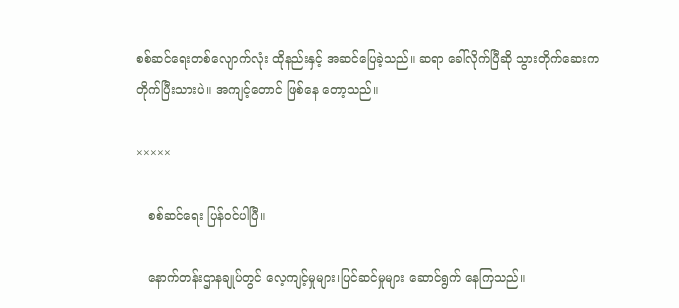စစ်ဆင်ရေးတစ်လျောက်လုံး ထိုနည်းနှင့် အဆင်ပြေခဲ့သည်။ ဆရာ ခေါ်လိုက်ပြီဆို သွားတိုက်ဆေးက တိုက်ပြီးသားပဲ။ အကျင့်တောင် ဖြစ်နေ တော့သည်။

×××××

   စစ်ဆင်ရေး ပြန်ဝင်ပါပြီ။

   နောက်တန်းဌာနချုပ်တွင် လေ့ကျင့်မှုများ၊ပြင်ဆင်မှုများ ဆောင်ရွက် နေကြသည်။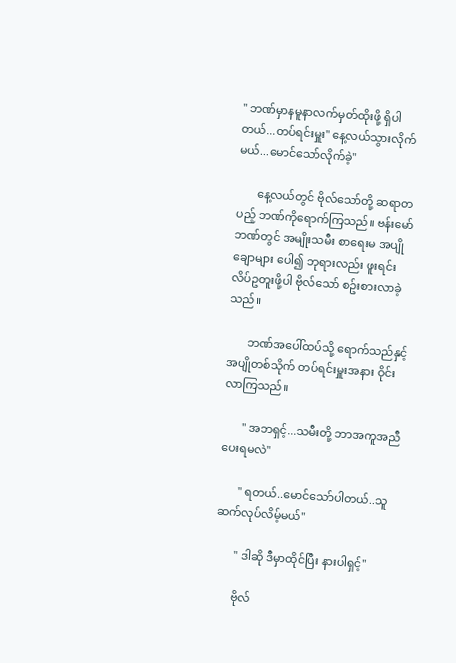" ဘဏ်မှာနမူနာလက်မှတ်ထိုးဖို့ ရှိပါတယ်...တပ်ရင်းမှူး" နေ့လယ်သွားလိုက်မယ်...မောင်သော်လိုက်ခဲ့"

       နေ့လယ်တွင် ဗိုလ်သော်တို့ ဆရာတပည့် ဘဏ်ကိုရောက်ကြသည်။ ဗန်းမော်ဘဏ်တွင် အမျိုးသမီး စာရေးမ အပျိုချောများ ပေါ၍ ဘုရားလည်း ဖူးရင်း လိပ်ဥတူးဖို့ပါ ဗိုလ်သော် စဥ်းစားလာခဲ့သည်။

       ဘဏ်အပေါ်ထပ်သို့ ရောက်သည်နှင့် အပျိုတစ်သိုက် တပ်ရင်းမှူးအနား ဝိုင်းလာကြသည်။

       " အဘရှင့်...သမီးတို့ ဘာအကူအညီပေးရမလဲ"

       " ရတယ်..မောင်သော်ပါတယ်..သူဆက်လုပ်လိမ့်မယ်"

       " ဒါဆို ဒီမှာထိုင်ပြီး နားပါရှင့်"

       ဗိုလ်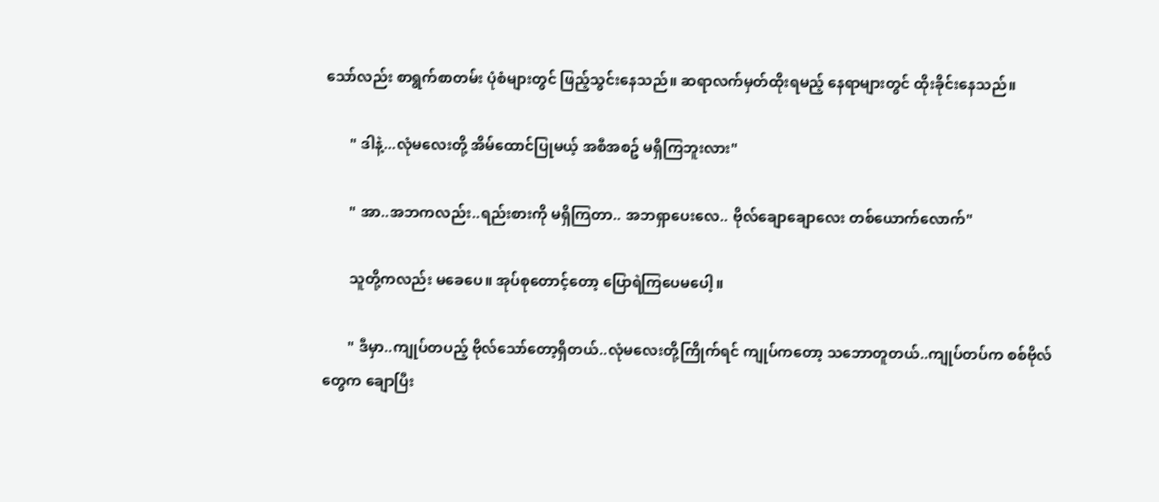သော်လည်း စာရွက်စာတမ်း ပုံစံများတွင် ဖြည့်သွင်းနေသည်။ ဆရာလက်မှတ်ထိုးရမည့် နေရာများတွင် ထိုးခိုင်းနေသည်။

       " ဒါနဲ့...လုံမလေးတို့ အိမ်ထောင်ပြုမယ့် အစီအစဥ် မရှိကြဘူးလား"

       " အာ..အဘကလည်း..ရည်းစားကို မရှိကြတာ.. အဘရှာပေးလေ.. ဗိုလ်ချောချောလေး တစ်ယောက်လောက်"

       သူတို့ကလည်း မခေပေ။ အုပ်စုတောင့်တော့ ပြောရဲကြပေမပေါ့။

       " ဒီမှာ..ကျုပ်တပည့် ဗိုလ်သော်တော့ရှိတယ်..လုံမလေးတို့ကြိုက်ရင် ကျုပ်ကတော့ သဘောတူတယ်..ကျုပ်တပ်က စစ်ဗိုလ်တွေက ချောပြီး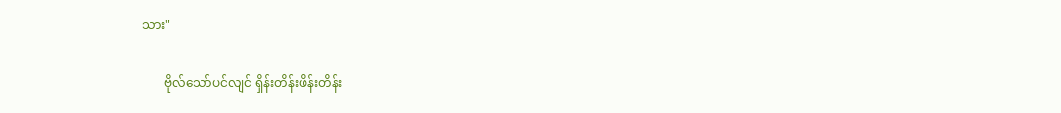သား"

       ဗိုလ်သော်ပင်လျင် ရှိန်းတိန်းဖိန်းတိန်း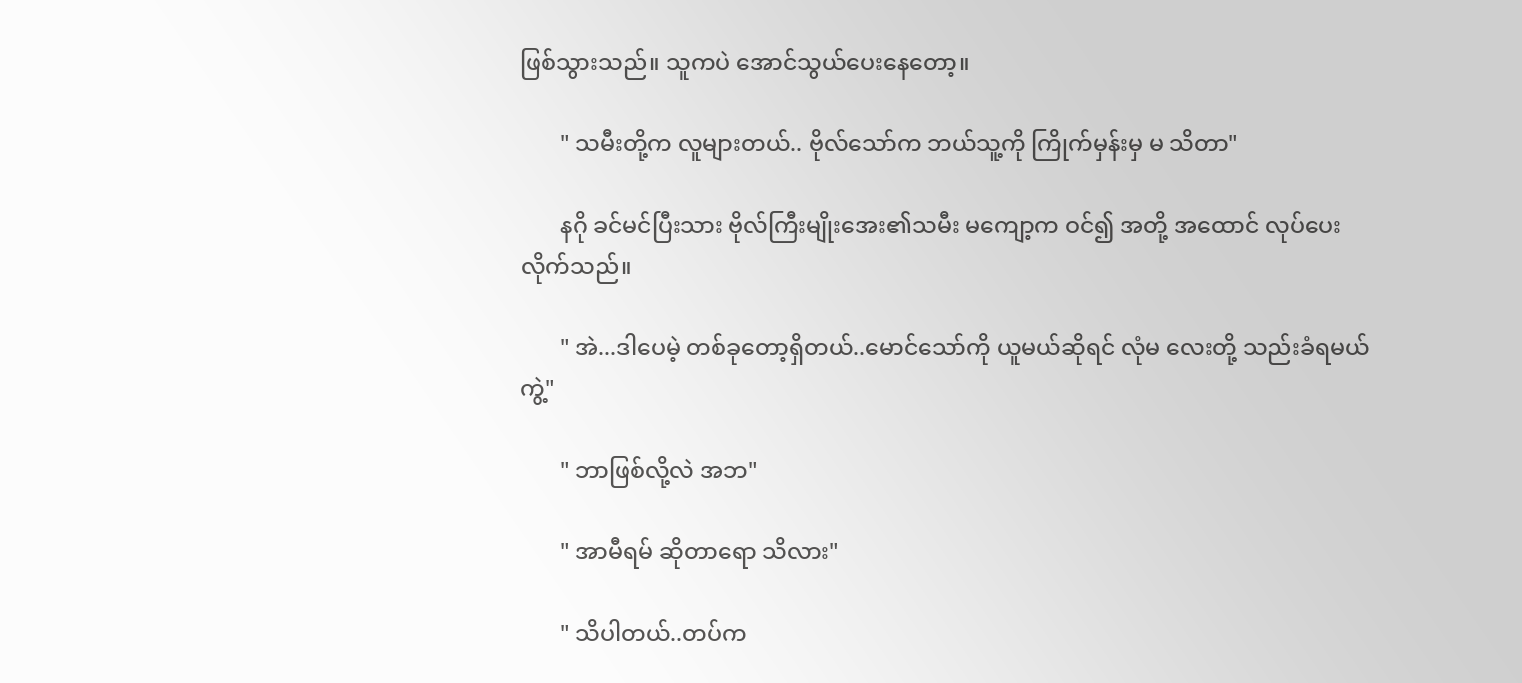ဖြစ်သွားသည်။ သူကပဲ အောင်သွယ်ပေးနေတော့။

       " သမီးတို့က လူများတယ်.. ဗိုလ်သော်က ဘယ်သူ့ကို ကြိုက်မှန်းမှ မ သိတာ"

       နဂို ခင်မင်ပြီးသား ဗိုလ်ကြီးမျိုးအေး၏သမီး မကျော့က ဝင်၍ အတို့ အထောင် လုပ်ပေးလိုက်သည်။

       " အဲ...ဒါပေမဲ့ တစ်ခုတော့ရှိတယ်..မောင်သော်ကို ယူမယ်ဆိုရင် လုံမ လေးတို့ သည်းခံရမယ်ကွဲ့"

       " ဘာဖြစ်လို့လဲ အဘ"

       " အာမီရမ် ဆိုတာရော သိလား"

       " သိပါတယ်..တပ်က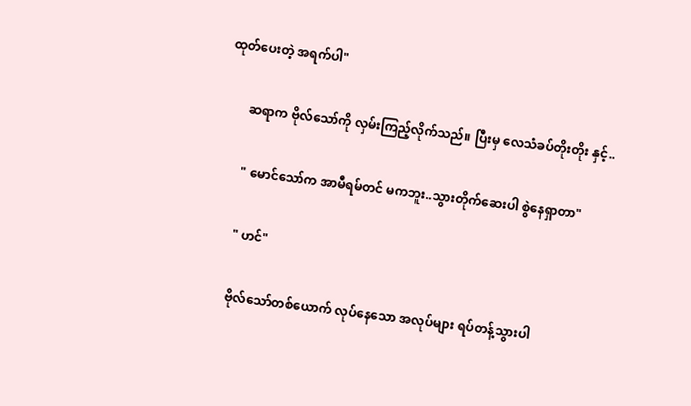ထုတ်ပေးတဲ့ အရက်ပါ"

       ဆရာက ဗိုလ်သော်ကို လှမ်းကြည့်လိုက်သည်။ ပြီးမှ လေသံခပ်တိုးတိုး နှင့်..

       " မောင်သော်က အာမီရမ်တင် မကဘူး..သွားတိုက်ဆေးပါ စွဲနေရှာတာ"

       " ဟင်"

       ဗိုလ်သော်တစ်ယောက် လုပ်နေသော အလုပ်များ ရပ်တန့်သွားပါ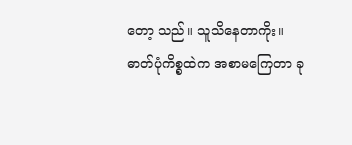တော့ သည်။ သူသိနေတာကိုး။ ဓာတ်ပုံကိစ္စထဲက အစာမကြေတာ ခု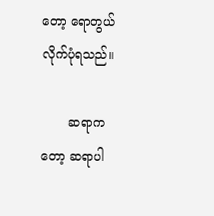တော့ ရောတွယ်လိုက်ပုံရသည်။

       ဆရာကတော့ ဆရာပါ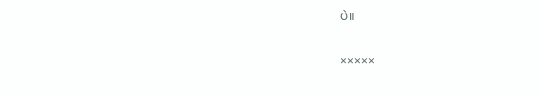ပဲ။

×××××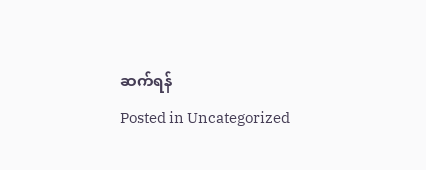ဆက်ရန်
Posted in Uncategorized